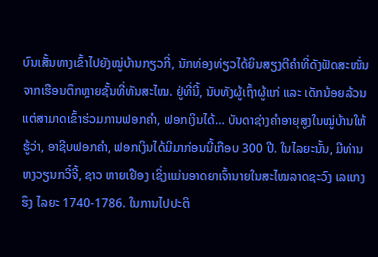ບົນເສັ້ນທາງເຂົ້າໄປຍັງໝູ່ບ້ານກຽວກີ່, ນັກທ່ອງທ່ຽວໄດ້ຍິນສຽງຕີຄຳທີ່ດັງຟັດສະໜັ່ນຈາກເຮືອນຕຶກຫຼາຍຊັ້ນທີ່ທັນສະໄໝ. ຢູ່ທີ່ນີ້, ນັບທັງຜູ້ເຖົ້າຜູ້ແກ່ ແລະ ເດັກນ້ອຍລ້ວນແຕ່ສາມາດເຂົ້າຮ່ວມການຟອກຄຳ, ຟອກເງິນໄດ້… ບັນດາຊ່າງຄຳອາຍຸສູງໃນໝູ່ບ້ານໃຫ້ຮູ້ວ່າ, ອາຊີບຟອກຄຳ, ຟອກເງິນໄດ້ມີມາກ່ອນນີ້ເກືອບ 300 ປີ. ໃນໄລຍະນັ້ນ, ມີທ່ານ ຫງວຽນກວີ໋ຈີ້, ຊາວ ຫາຍເຢືອງ ເຊິ່ງແມ່ນອາດຍາເຈົ້ານາຍໃນສະໄໝລາດຊະວົງ ເລແກງຮຶງ ໄລຍະ 1740-1786. ໃນການໄປປະຕິ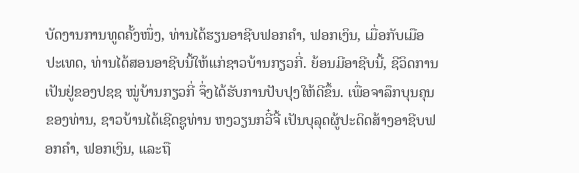ບັດງານການທູດຄັ້ງໜຶ່ງ, ທ່ານໄດ້ຮຽນອາຊີບຟອກຄຳ, ຟອກເງິນ, ເມື່ອກັບເມືອປະເທດ, ທ່ານໄດ້ສອນອາຊີບນີ້ໃຫ້ແກ່ຊາວບ້ານກຽວກີ່. ຍ້ອນມີອາຊີບນີ້, ຊີວິດການເປັນຢູ່ຂອງປຊຊ ໝູ່ບ້ານກຽວກີ່ ຈຶ່ງໄດ້ຮັບການປັບປຸງໃຫ້ດີຂຶ້ນ. ເພື່ອຈາລຶກບຸນຄຸນຂອງທ່ານ, ຊາວບ້ານໄດ້ເຊີດຊູທ່ານ ຫງວຽນກວີ໋ຈີ້ ເປັນບຸລຸດຜູ້ປະດິດສ້າງອາຊີບຟອກຄຳ, ຟອກເງິນ, ແລະຖື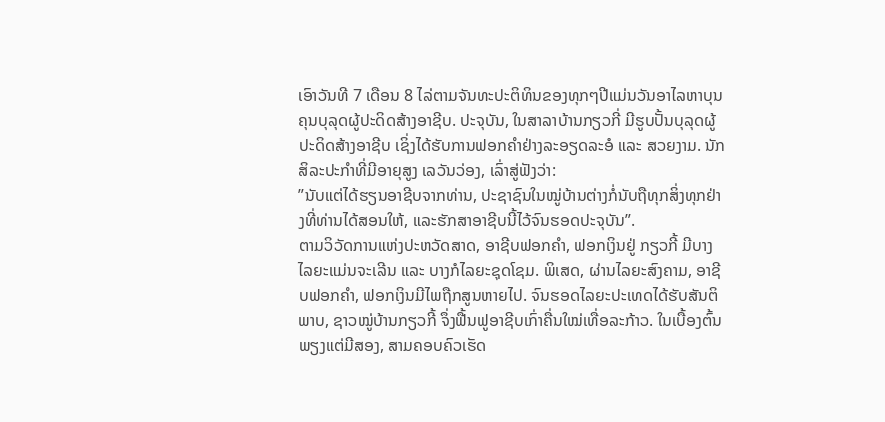ເອົາວັນທີ 7 ເດືອນ 8 ໄລ່ຕາມຈັນທະປະຕິທິນຂອງທຸກໆປີແມ່ນວັນອາໄລຫາບຸນຄຸນບຸລຸດຜູ້ປະດິດສ້າງອາຊີບ. ປະຈຸບັນ, ໃນສາລາບ້ານກຽວກີ່ ມີຮູບປັ້ນບຸລຸດຜູ້ປະດິດສ້າງອາຊີບ ເຊິ່ງໄດ້ຮັບການຟອກຄຳຢ່າງລະອຽດລະອໍ ແລະ ສວຍງາມ. ນັກສິລະປະກຳທີ່ມີອາຍຸສູງ ເລວັນວ່ອງ, ເລົ່າສູ່ຟັງວ່າ:
”ນັບແຕ່ໄດ້ຮຽນອາຊີບຈາກທ່ານ, ປະຊາຊົນໃນໝູ່ບ້ານຕ່າງກໍ່ນັບຖືທຸກສິ່ງທຸກຢ່າງທີ່ທ່ານໄດ້ສອນໃຫ້, ແລະຮັກສາອາຊີບນີ້ໄວ້ຈົນຮອດປະຈຸບັນ”.
ຕາມວິວັດການແຫ່ງປະຫວັດສາດ, ອາຊີບຟອກຄຳ, ຟອກເງິນຢູ່ ກຽວກີ້ ມີບາງໄລຍະແມ່ນຈະເລີນ ແລະ ບາງກໍໄລຍະຊຸດໂຊມ. ພິເສດ, ຜ່ານໄລຍະສົງຄາມ, ອາຊີບຟອກຄຳ, ຟອກເງິນມີໄພຖືກສູນຫາຍໄປ. ຈົນຮອດໄລຍະປະເທດໄດ້ຮັບສັນຕິພາບ, ຊາວໝູ່ບ້ານກຽວກີ້ ຈຶ່ງຟື້ນຟູອາຊີບເກົ່າຄື່ນໃໝ່ເທື່ອລະກ້າວ. ໃນເບື້ອງຕົ້ນພຽງແຕ່ມີສອງ, ສາມຄອບຄົວເຮັດ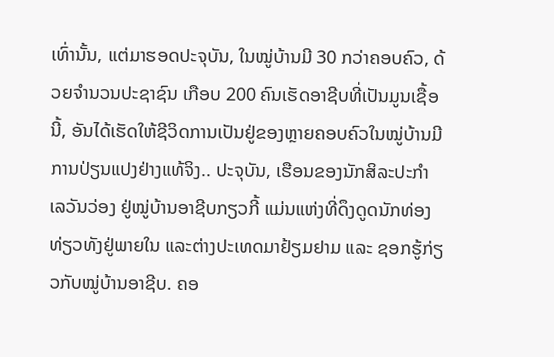ເທົ່ານັ້ນ, ແຕ່ມາຮອດປະຈຸບັນ, ໃນໝູ່ບ້ານມີ 30 ກວ່າຄອບຄົວ, ດ້ວຍຈຳນວນປະຊາຊົນ ເກືອບ 200 ຄົນເຮັດອາຊີບທີ່ເປັນມູນເຊື້ອນີ້, ອັນໄດ້ເຮັດໃຫ້ຊີວິດການເປັນຢູ່ຂອງຫຼາຍຄອບຄົວໃນໝູ່ບ້ານມີການປ່ຽນແປງຢ່າງແທ້ຈິງ.. ປະຈຸບັນ, ເຮືອນຂອງນັກສິລະປະກຳ ເລວັນວ່ອງ ຢູ່ໝູ່ບ້ານອາຊີບກຽວກີ້ ແມ່ນແຫ່ງທີ່ດຶງດູດນັກທ່ອງທ່ຽວທັງຢູ່ພາຍໃນ ແລະຕ່າງປະເທດມາຢ້ຽມຢາມ ແລະ ຊອກຮູ້ກ່ຽວກັບໝູ່ບ້ານອາຊີບ. ຄອ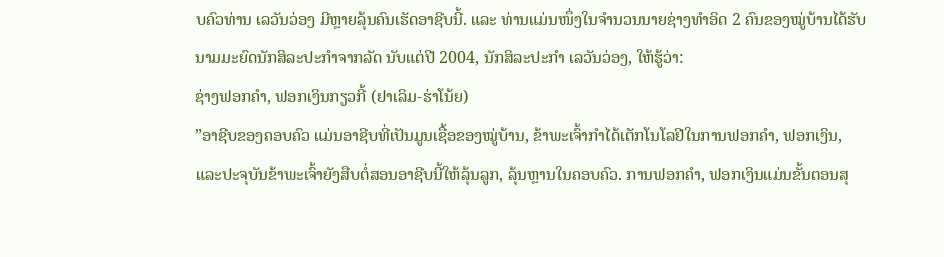ບຄົວທ່ານ ເລວັນວ່ອງ ມີຫຼາຍລຸ້ນຄົນເຮັດອາຊີບນີ້. ແລະ ທ່ານແມ່ນໜຶ່ງໃນຈຳນວນນາຍຊ່າງທຳອິດ 2 ຄົນຂອງໝູ່ບ້ານໄດ້ຮັບນາມມະຍົດນັກສິລະປະກຳຈາກລັດ ນັບແຕ່ປີ 2004, ນັກສິລະປະກຳ ເລວັນວ່ອງ, ໃຫ້ຮູ້ວ່າ:
ຊ່າງຟອກຄຳ, ຟອກເງິນກຽວກີ້ (ຢາເລິມ-ຮ່າໂນ້ຍ)
”ອາຊີບຂອງຄອບຄົວ ແມ່ນອາຊີບທີ່ເປັນມູນເຊື້ອຂອງໝູ່ບ້ານ, ຂ້າພະເຈົ້າກຳໄດ້ເຕັກໂນໂລຢີໃນການຟອກຄຳ, ຟອກເງິນ, ແລະປະຈຸບັນຂ້າພະເຈົ້າຍັງສືບຕໍ່ສອນອາຊີບນີ້ໃຫ້ລຸ້ນລູກ, ລຸ້ນຫຼານໃນຄອບຄົວ. ການຟອກຄຳ, ຟອກເງິນແມ່ນຂັ້ນຕອນສຸ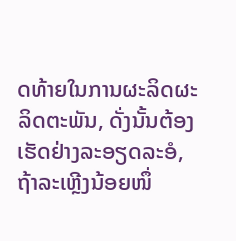ດທ້າຍໃນການຜະລິດຜະລິດຕະພັນ, ດັ່ງນັ້ນຕ້ອງເຮັດຢ່າງລະອຽດລະອໍ, ຖ້າລະເຫຼີງນ້ອຍໜຶ່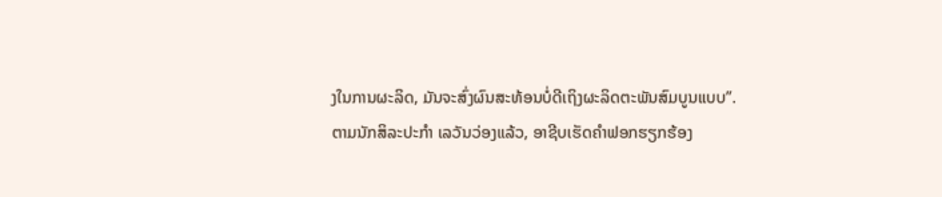ງໃນການຜະລິດ, ມັນຈະສົ່ງຜົນສະທ້ອນບໍ່ດີເຖິງຜະລິດຕະພັນສົມບູນແບບ”.
ຕາມນັກສິລະປະກຳ ເລວັນວ່ອງແລ້ວ, ອາຊີບເຮັດຄຳຟອກຮຽກຮ້ອງ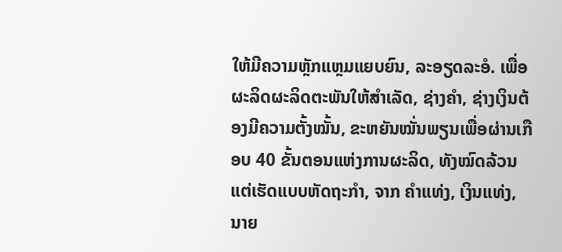ໃຫ້ມີຄວາມຫຼັກແຫຼມແຍບຍົນ, ລະອຽດລະອໍ. ເພື່ອຜະລິດຜະລິດຕະພັນໃຫ້ສຳເລັດ, ຊ່າງຄຳ, ຊ່າງເງິນຕ້ອງມີຄວາມຕັ້ງໝັ້ນ, ຂະຫຍັນໝັ່ນພຽນເພື່ອຜ່ານເກືອບ 40 ຂັ້ນຕອນແຫ່ງການຜະລິດ, ທັງໝົດລ້ວນແຕ່ເຮັດແບບຫັດຖະກຳ, ຈາກ ຄຳແທ່ງ, ເງິນແທ່ງ, ນາຍ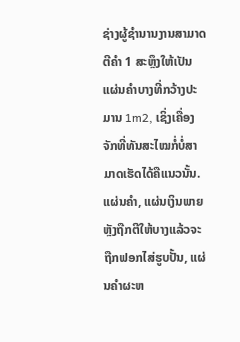ຊ່າງຜູ້ຊຳນານງານສາມາດຕີຄຳ 1 ສະຫຼຶງໃຫ້ເປັນແຜ່ນຄຳບາງທີ່ກວ້າງປະມານ 1m2, ເຊິ່ງເຄື່ອງຈັກທີ່ທັນສະໄໝກໍ່ບໍ່ສາມາດເຮັດໄດ້ຄືແນວນັ້ນ. ແຜ່ນຄຳ, ແຜ່ນເງິນພາຍຫຼັງຖືກຕີໃຫ້ບາງແລ້ວຈະຖືກຟອກໄສ່ຮູບປັ້ນ, ແຜ່ນຄຳຜະຫ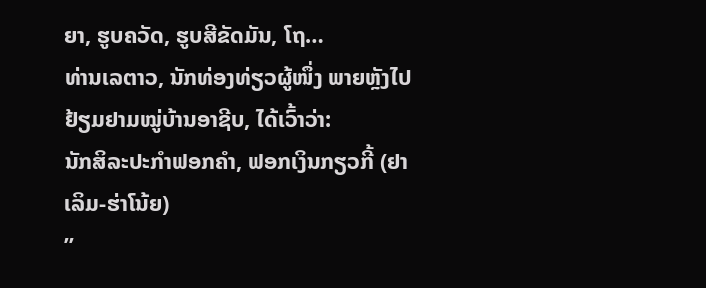ຍາ, ຮູບຄວັດ, ຮູບສີຂັດມັນ, ໂຖ…
ທ່ານເລຕາວ, ນັກທ່ອງທ່ຽວຜູ້ໜຶ່ງ ພາຍຫຼັງໄປຢ້ຽມຢາມໝູ່ບ້ານອາຊີບ, ໄດ້ເວົ້າວ່າ:
ນັກສິລະປະກຳຟອກຄຳ, ຟອກເງິນກຽວກີ້ (ຢາເລິມ-ຮ່າໂນ້ຍ)
”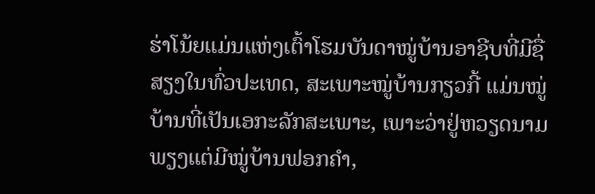ຮ່າໂນ້ຍແມ່ນແຫ່ງເຕົ້າໂຮມບັນດາໝູ່ບ້ານອາຊີບທີ່ມີຊື່ສຽງໃນທົ່ວປະເທດ, ສະເພາະໝູ່ບ້ານກຽວກີ້ ແມ່ນໝູ່ບ້ານທີ່ເປັນເອກະລັກສະເພາະ, ເພາະວ່າຢູ່ຫວຽດນາມພຽງແຕ່ມີໝູ່ບ້ານຟອກຄຳ,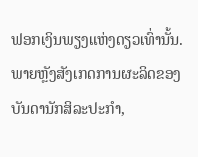ຟອກເງິນພຽງແຫ່ງດຽວເທົ່ານັ້ນ. ພາຍຫຼັງສັງເກດການຜະລິດຂອງບັນດານັກສິລະປະກຳ,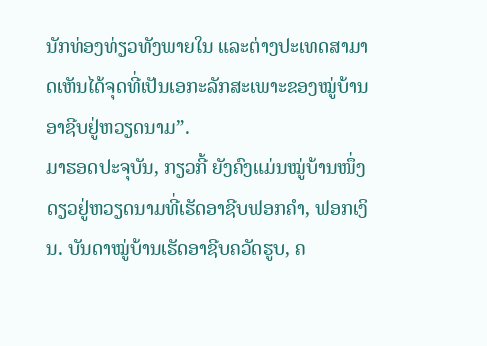ນັກທ່ອງທ່ຽວທັງພາຍໃນ ແລະຕ່າງປະເທດສາມາດເຫັນໄດ້ຈຸດທີ່ເປັນເອກະລັກສະເພາະຂອງໝູ່ບ້ານອາຊີບຢູ່ຫວຽດນາມ”.
ມາຮອດປະຈຸບັນ, ກຽວກີ້ ຍັງຄົງແມ່ນໝູ່ບ້ານໜຶ່ງດຽວຢູ່ຫວຽດນາມທີ່ເຮັດອາຊີບຟອກຄຳ, ຟອກເງິນ. ບັນດາໝູ່ບ້ານເຮັດອາຊີບຄວັດຮູບ, ຄ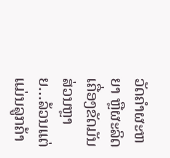ວັດຄຳຜະຫຍາ ຫຼືຜະລິດເຄື່ອງຂັດມັນສ່ວນຫຼາຍ…ລ້ວນແຕ່ແມ່ນລູກຄ້າ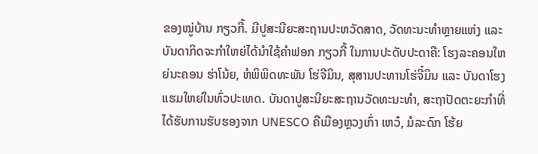ຂອງໝູ່ບ້ານ ກຽວກີ້. ມີປູສະນີຍະສະຖານປະຫວັດສາດ, ວັດທະນະທຳຫຼາຍແຫ່ງ ແລະ ບັນດາກິດຈະກຳໃຫຍ່ໄດ້ນຳໃຊ້ຄຳຟອກ ກຽວກີ້ ໃນການປະດັບປະດາຄື: ໂຮງລະຄອນໃຫຍ່ນະຄອນ ຮ່າໂນ້ຍ, ຫໍພິພິດທະພັນ ໂຮ່ຈີມິນ, ສຸສານປະທານໂຮ່ຈີ໋ມິນ ແລະ ບັນດາໂຮງແຮມໃຫຍ່ໃນທົ່ວປະເທດ. ບັນດາປູສະນີຍະສະຖານວັດທະນະທຳ, ສະຖາປັດຕະຍະກຳທີ່ໄດ້ຮັບການຮັບຮອງຈາກ UNESCO ຄືເມືອງຫຼວງເກົ່າ ເຫວ໋, ມໍລະດົກ ໂຮ້ຍ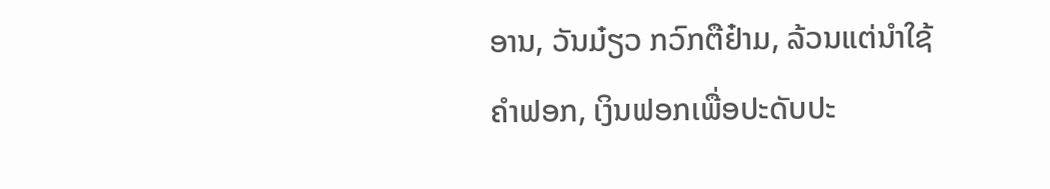ອານ, ວັນມ໋ຽວ ກວົກຕືຢ໋າມ, ລ້ວນແຕ່ນຳໃຊ້ຄຳຟອກ, ເງິນຟອກເພື່ອປະດັບປະ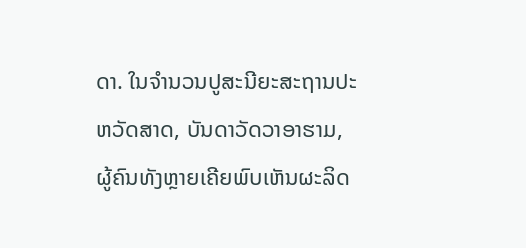ດາ. ໃນຈຳນວນປູສະນີຍະສະຖານປະຫວັດສາດ, ບັນດາວັດວາອາຮາມ, ຜູ້ຄົນທັງຫຼາຍເຄີຍພົບເຫັນຜະລິດ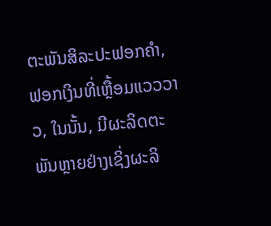ຕະພັນສິລະປະຟອກຄຳ, ຟອກເງິນທີ່ເຫຼື້ອມແວວວາວ, ໃນນັ້ນ, ມີຜະລິດຕະພັນຫຼາຍຢ່າງເຊິ່ງຜະລິ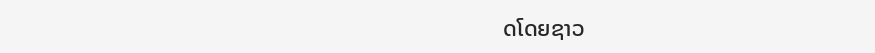ດໂດຍຊາວ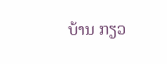ບ້ານ ກຽວ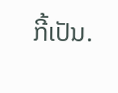ກີ້ເປັນ.